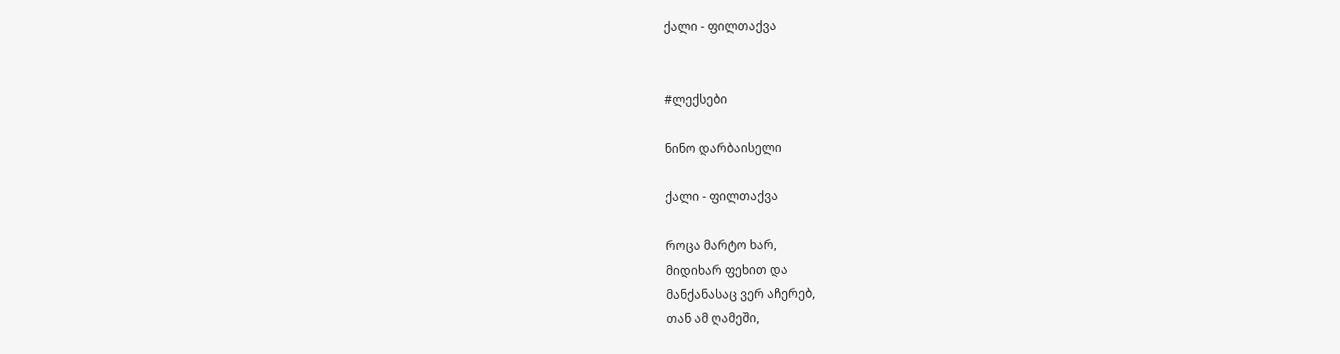ქალი - ფილთაქვა


#ლექსები

ნინო დარბაისელი

ქალი - ფილთაქვა

როცა მარტო ხარ,
მიდიხარ ფეხით და
მანქანასაც ვერ აჩერებ,
თან ამ ღამეში,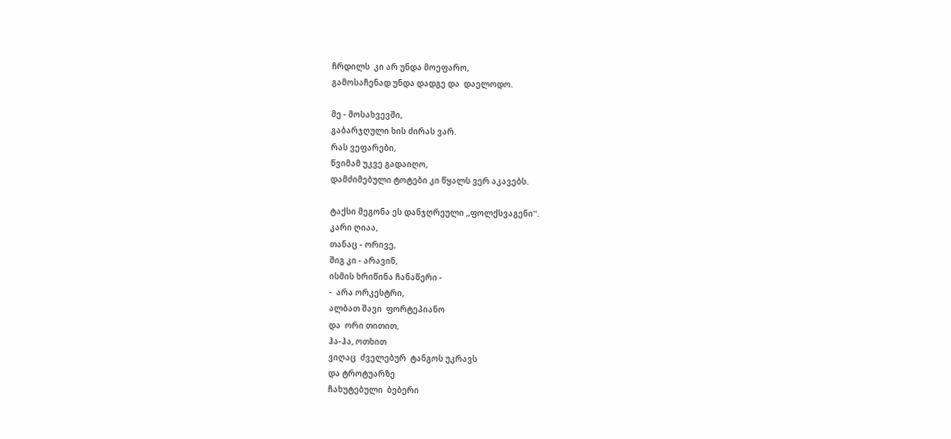ჩრდილს  კი არ უნდა მოეფარო,
გამოსაჩენად უნდა დადგე და  დაელოდო.

მე - მოსახვევში,
გაბარჯღული ხის ძირას ვარ.
რას ვეფარები,
წვიმამ უკვე გადაიღო,
დამძიმებული ტოტები კი წყალს ვერ აკავებს.

ტაქსი მეგონა ეს დანჯღრეული ,,ფოლქსვაგენი''.
კარი ღიაა,
თანაც - ორივე,
შიგ კი - არავინ,
ისმის ხრიწინა ჩანაწერი -
-  არა ორკესტრი,
ალბათ შავი  ფორტეპიანო
და  ორი თითით,
ჰა-ჰა, ოთხით
ვიღაც  ძველებურ  ტანგოს უკრავს
და ტროტუარზე
ჩახუტებული  ბებერი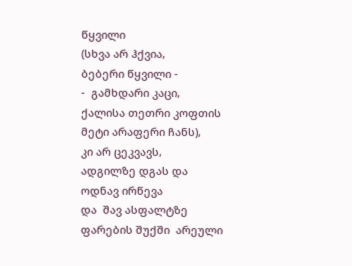წყვილი
(სხვა არ ჰქვია,
ბებერი წყვილი -
-  გამხდარი კაცი,
ქალისა თეთრი კოფთის მეტი არაფერი ჩანს),
კი არ ცეკვავს,
ადგილზე დგას და
ოდნავ ირწევა
და  შავ ასფალტზე
ფარების შუქში  არეული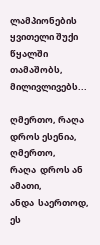ლამპიონების ყვითელი შუქი
წყალში თამაშობს,
მილივლივებს...

ღმერთო, რაღა დროს ესენია,
ღმერთო,
რაღა  დროს ან  ამათი,
ანდა  საერთოდ,
ეს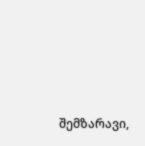შემზარავი,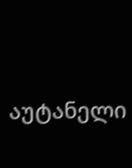აუტანელი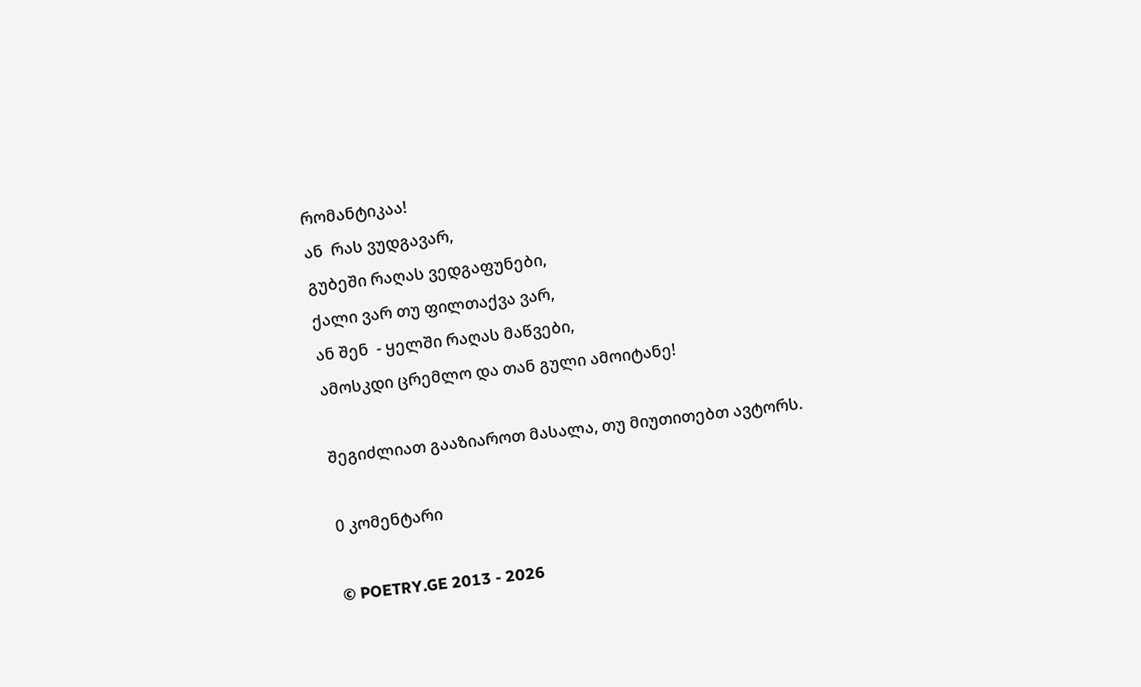რომანტიკაა!
ან  რას ვუდგავარ,
გუბეში რაღას ვედგაფუნები,
ქალი ვარ თუ ფილთაქვა ვარ,
ან შენ  - ყელში რაღას მაწვები,
ამოსკდი ცრემლო და თან გული ამოიტანე!

შეგიძლიათ გააზიაროთ მასალა, თუ მიუთითებთ ავტორს.

0 კომენტარი

© POETRY.GE 2013 - 2026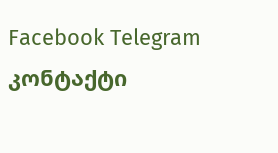Facebook Telegram კონტაქტი